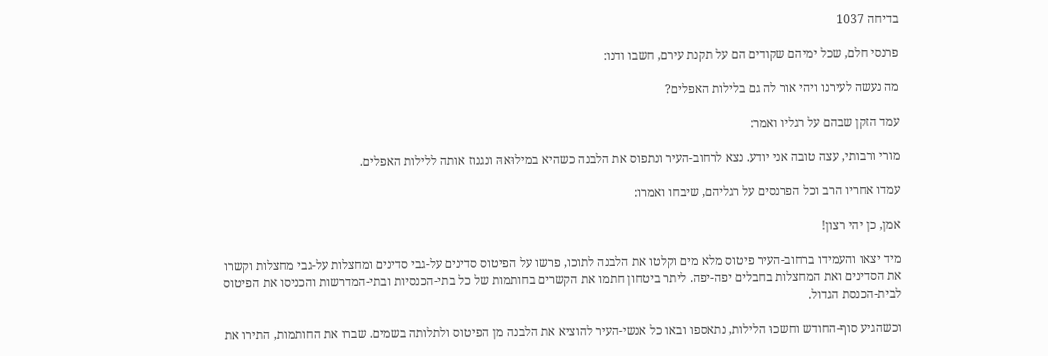בדיחה 1037

פרנסי חלם, שכל ימיהם שקודים הם על תקנת עירם, חשבו ודנו:

מה נעשה לעירנו ויהי אור לה גם בלילות האפלים?

עמד הזקן שבהם על רגליו ואמר:

מורי ורבותי, עצה טובה אני יודע. נצא לרחוב-העיר ונתפוס את הלבנה כשהיא במילוּאהּ ונגנוז אותה ללילות האפלים.

עמדו אחריו הרב וכל הפרנסים על רגליהם, שיבחו ואמרו:

אמן, כן יהי רצון!

מיד יצאו והעמידו ברחוב-העיר פיטוס מלא מים וקלטו את הלבנה לתוכו, פרשו על הפיטוס סדינים על-גבי סדינים ומחצלות על-גבי מחצלות וקשרו את הסדינים ואת המחצלות בחבלים יפה-יפה. ליתר ביטחון חתמו את הקשרים בחותמות של כל בתי-הכנסיות ובתי-המדרשות והכניסו את הפיטוס לבית-הכנסת הגדול.

וכשהגיע סוף-החודש וחשכוּ הלילות, נתאספו ובאו כל אנשי-העיר להוציא את הלבנה מן הפיטוס ולתלותה בשמים. שברו את החותמות, התירו את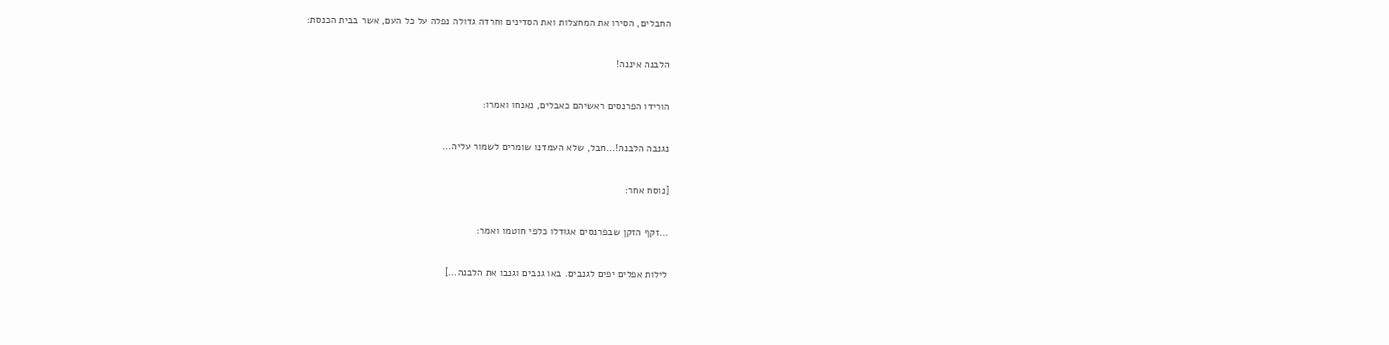החבלים, הסירו את המחצלות ואת הסדינים וחרדה גדולה נפלה על כל העם, אשר בבית הכנסת:

הלבנה איננה!

הורידו הפרנסים ראשיהם כאבלים, נאנחו ואמרו:

נגנבה הלבנה!…חבל, שלא העמדנו שומרים לשמור עליה…

[נוסח אחר:

…זקף הזקן שבפרנסים אגוּדלו כלפי חוטמו ואמר:

לילות אפלים יפים לגנבים. באו גנבים וגנבו את הלבנה…]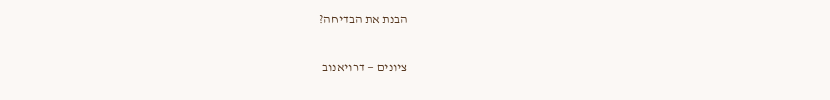הבנת את הבדיחה?

ציונים — דרויאנוב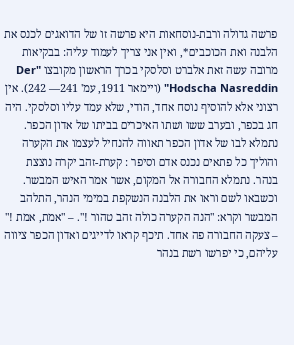פרשה גדולה ורבת-נוסחאות היא פרשה זו של הדואגים לכנס את הלבנה ואת הכוכבים*, ואין אני צריך לעמוד עליה: בבקיאות מרובה עשה זאת אלברט וסלסקי בכרך הראשון מקובצו "Der Hodscha Nasreddin" (ויימאר 1911, עמ' 241— 242). אין רצוני אלא להוסיף נוסח אחד, הודי, שלא עמד עליו וסלסקי. היה חג בכפר, ובערב ששו ושתו האיכרים בביתו של אדון הכפר. נתמלא לבו של אדון הכפר תאווה להנחיל לעצמו את הקערה והוליך כל פתאים נכנס אדם וסיפר : קערת-זהב יקרה נוצצת בנהר. נתמלא החבורה אל המקום, אשר אמר האיש המבשר. וכשבאו לשם וראו את הלבנה הנשקפת במימי הנהר, התלהב המבשר וקרא: "הנה הקערה כולה זהב טהור !". – "אמת, אמת !" – צעקה החבורה פה אחד. תיכף קראו לדייגים ואדון הכפר ציווה עליהם, כי יפרשו רשת בנהר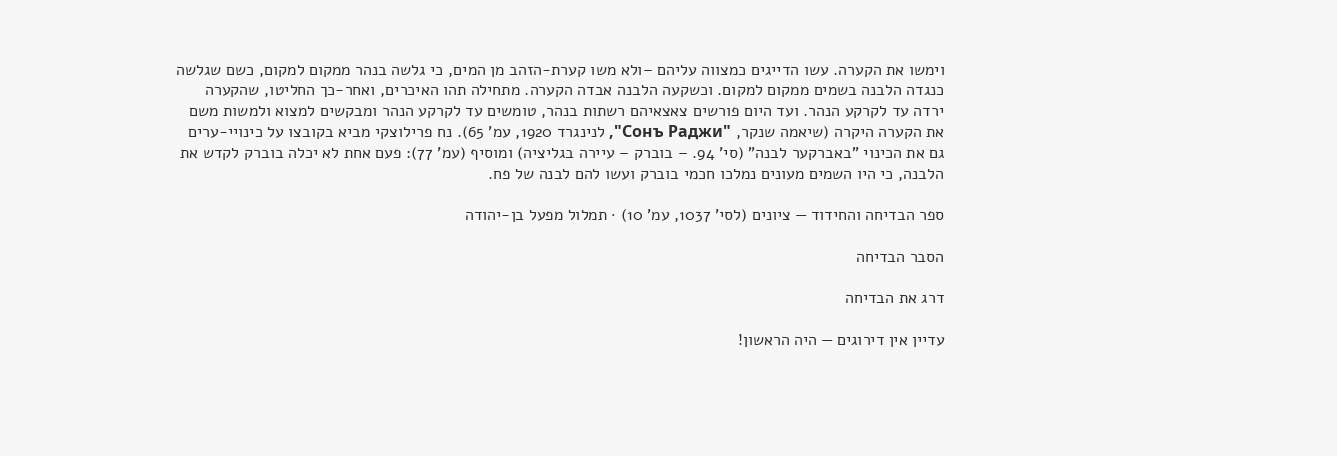וימשו את הקערה. עשו הדייגים כמצווה עליהם –ולא משו קערת-הזהב מן המים, כי גלשה בנהר ממקום למקום, כשם שגלשה כנגדה הלבנה בשמים ממקום למקום. וכשקעה הלבנה אבדה הקערה. מתחילה תהו האיכרים, ואחר-כך החליטו, שהקערה ירדה עד לקרקע הנהר. ועד היום פורשים צאצאיהם רשתות בנהר, טומשים עד לקרקע הנהר ומבקשים למצוא ולמשות משם את הקערה היקרה (שיאמה שנקר, "Сонъ Раджи", לנינגרד 1920, עמ' 65). נח פרילוצקי מביא בקובצו על כינויי-ערים גם את הכינוי "באברקער לבנה" (סי' 94. – בוברק – עיירה בגליציה) ומוסיף (עמ' 77): פעם אחת לא יכלה בוברק לקדש את הלבנה, כי היו השמים מעונים נמלכו חכמי בוברק ועשו להם לבנה של פח.

ספר הבדיחה והחידוד — ציונים (לסי' 1037, עמ' 10) · תמלול מפעל בן-יהודה

הסבר הבדיחה

דרג את הבדיחה

עדיין אין דירוגים — היה הראשון!